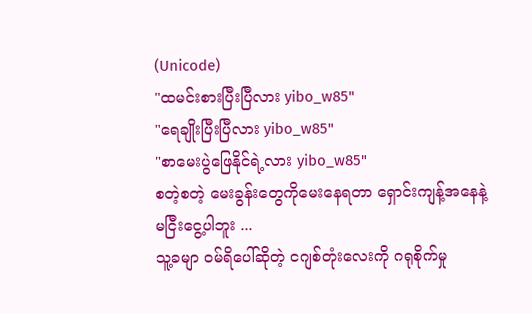(Unicode)
"ထမင်းစားပြီးပြီလား yibo_w85"
"ရေချိုးပြီးပြီလား yibo_w85"
"စာမေးပွဲဖြေနိုင်ရဲ့လား yibo_w85"
စတဲ့စတဲ့ မေးခွန်းတွေကိုမေးနေရတာ ရှောင်းကျန့်အနေနဲ့ မငြီးငွေ့ပါဘူး ...
သူ့ခမျာ ဝမ်ရိပေါ်ဆိုတဲ့ ငဂျစ်တုံးလေးကို ဂရုစိုက်မှု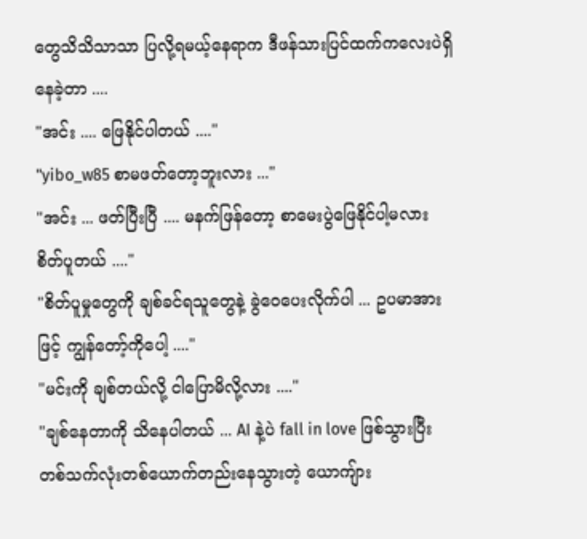တွေသိသိသာသာ ပြလို့ရမယ့်နေရာက ဒီဖန်သားပြင်ထက်ကလေးပဲရှိနေခဲ့တာ ....
"အင်း .... ဖြေနိုင်ပါတယ် ...."
"yibo_w85 စာမဖတ်တော့ဘူးလား ..."
"အင်း ... ဖတ်ပြီးပြီ .... မနက်ဖြန်တော့ စာမေးပွဲဖြေနိုင်ပါ့မလား စိတ်ပူတယ် ...."
"စိတ်ပူမှုတွေကို ချစ်ခင်ရသူတွေနဲ့ ခွဲဝေပေးလိုက်ပါ ... ဥပမာအားဖြင့် ကျွန်တော့်ကိုပေါ့ ...."
"မင်းကို ချစ်တယ်လို့ ငါပြောမိလို့လား ...."
"ချစ်နေတာကို သိနေပါတယ် ... AI နဲ့ပဲ fall in love ဖြစ်သွားပြီး တစ်သက်လုံးတစ်ယောက်တည်းနေသွားတဲ့ ယောကျ်ား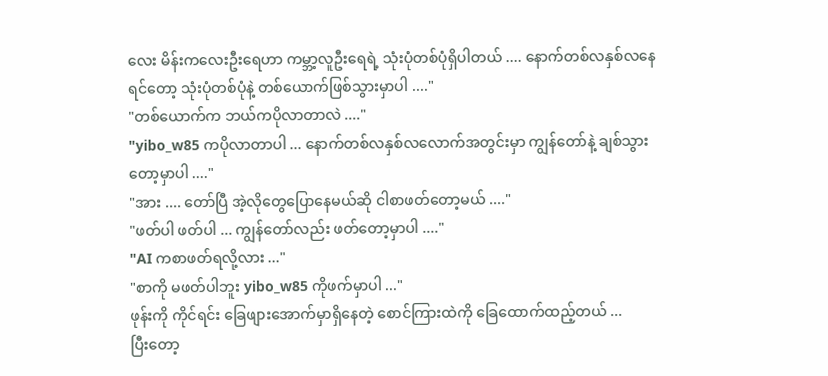လေး မိန်းကလေးဦးရေဟာ ကမ္ဘာ့လူဦးရေရဲ့ သုံးပုံတစ်ပုံရှိပါတယ် .... နောက်တစ်လနှစ်လနေရင်တော့ သုံးပုံတစ်ပုံနဲ့ တစ်ယောက်ဖြစ်သွားမှာပါ ...."
"တစ်ယောက်က ဘယ်ကပိုလာတာလဲ ...."
"yibo_w85 ကပိုလာတာပါ ... နောက်တစ်လနှစ်လလောက်အတွင်းမှာ ကျွန်တော်နဲ့ ချစ်သွားတော့မှာပါ ...."
"အား .... တော်ပြီ အဲ့လိုတွေပြောနေမယ်ဆို ငါစာဖတ်တော့မယ် ...."
"ဖတ်ပါ ဖတ်ပါ ... ကျွန်တော်လည်း ဖတ်တော့မှာပါ ...."
"AI ကစာဖတ်ရလို့လား ..."
"စာကို မဖတ်ပါဘူး yibo_w85 ကိုဖက်မှာပါ ..."
ဖုန်းကို ကိုင်ရင်း ခြေဖျားအောက်မှာရှိနေတဲ့ စောင်ကြားထဲကို ခြေထောက်ထည့်တယ် ...
ပြီးတော့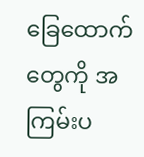ခြေထောက်တွေကို အကြမ်းပ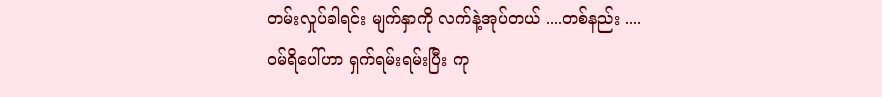တမ်းလှုပ်ခါရင်း မျက်နှာကို လက်နဲ့အုပ်တယ် ....တစ်နည်း ....
ဝမ်ရိပေါ်ဟာ ရှက်ရမ်းရမ်းပြီး ကု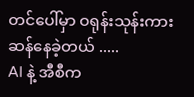တင်ပေါ်မှာ ဝရုန်းသုန်းကားဆန်နေခဲ့တယ် .....
AI နဲ့ အီစီက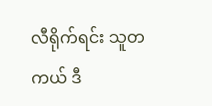လီရိုက်ရင်း သူတကယ် ဒီ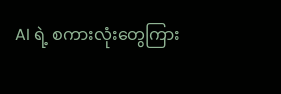AI ရဲ့ စကားလုံးတွေကြား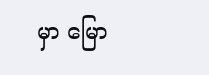မှာ မြော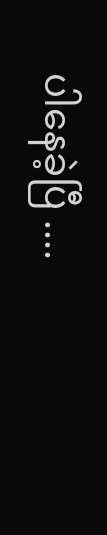ပါနေခဲ့ပြီ ....